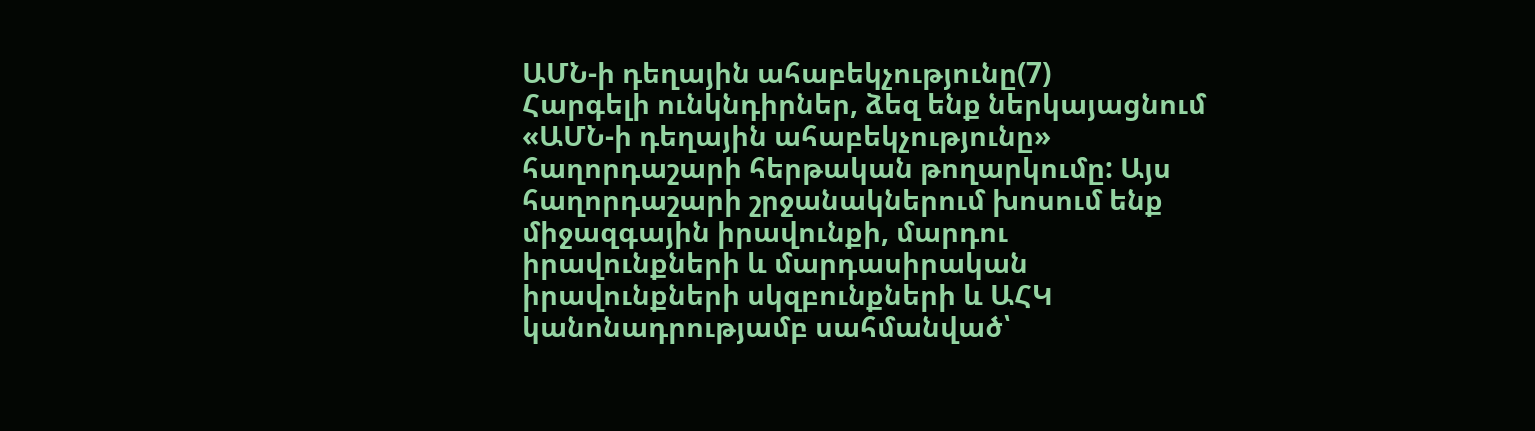ԱՄՆ-ի դեղային ահաբեկչությունը(7)
Հարգելի ունկնդիրներ, ձեզ ենք ներկայացնում «ԱՄՆ-ի դեղային ահաբեկչությունը» հաղորդաշարի հերթական թողարկումը: Այս հաղորդաշարի շրջանակներում խոսում ենք միջազգային իրավունքի, մարդու իրավունքների և մարդասիրական իրավունքների սկզբունքների և ԱՀԿ կանոնադրությամբ սահմանված՝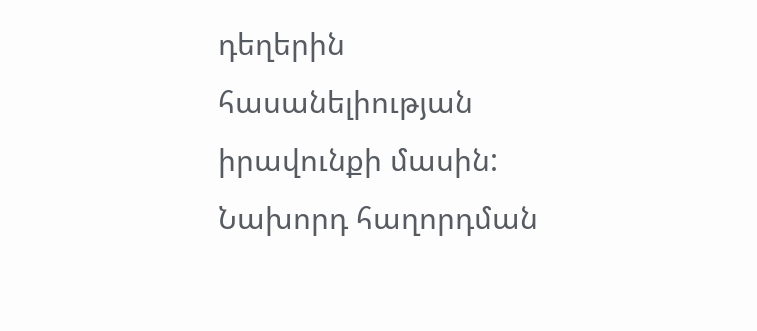դեղերին հասանելիության իրավունքի մասին:
Նախորդ հաղորդման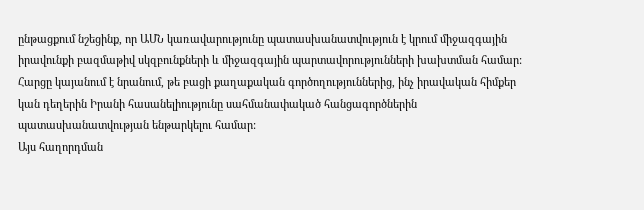ընթացքում նշեցինք, որ ԱՄՆ կառավարությունը պատասխանատվություն է կրում միջազգային իրավունքի բազմաթիվ սկզբունքների և միջազգային պարտավորությունների խախտման համար:
Հարցը կայանում է նրանում, թե բացի քաղաքական գործողություններից, ինչ իրավական հիմքեր կան դեղերին Իրանի հասանելիությունը սահմանափակած հանցագործներին պատասխանատվության ենթարկելու համար:
Այս հաղորդման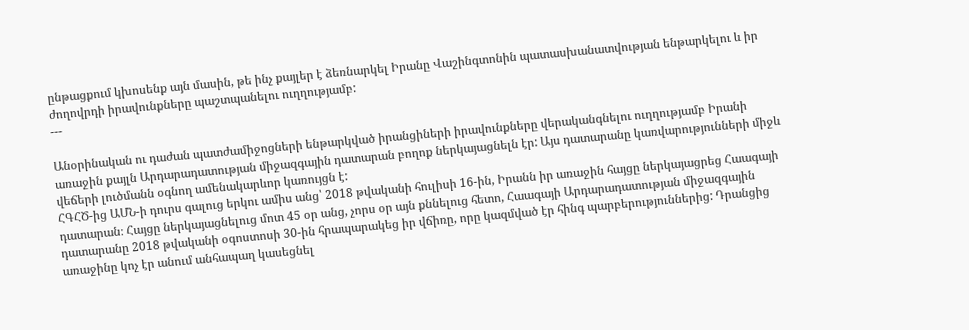ընթացքում կխոսենք այն մասին, թե ինչ քայլեր է ձեռնարկել Իրանը Վաշինգտոնին պատասխանատվության ենթարկելու և իր ժողովրդի իրավունքները պաշտպանելու ուղղությամբ:
---

Անօրինական ու դաժան պատժամիջոցների ենթարկված իրանցիների իրավունքները վերականգնելու ուղղությամբ Իրանի առաջին քայլն Արդարադատության միջազգային դատարան բողոք ներկայացնելն էր: Այս դատարանը կառվարությունների միջև վեճերի լուծմանն օգնող ամենակարևոր կառույցն է:
ՀԳՀԾ-ից ԱՄՆ-ի դուրս գալուց երկու ամիս անց՝ 2018 թվականի հուլիսի 16-ին, Իրանն իր առաջին հայցը ներկայացրեց Հաագայի դատարան։ Հայցը ներկայացնելուց մոտ 45 օր անց, չորս օր այն քննելուց հետո, Հաագայի Արդարադատության միջազգային դատարանը 2018 թվականի օգոստոսի 30-ին հրապարակեց իր վճիռը, որը կազմված էր հինգ պարբերություններից: Դրանցից առաջինը կոչ էր անում անհապաղ կասեցնել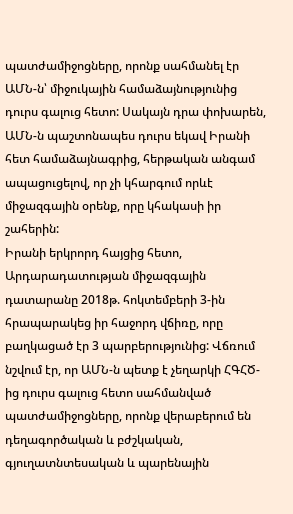պատժամիջոցները, որոնք սահմանել էր ԱՄՆ-ն՝ միջուկային համաձայնությունից դուրս գալուց հետո: Սակայն դրա փոխարեն, ԱՄՆ-ն պաշտոնապես դուրս եկավ Իրանի հետ համաձայնագրից, հերթական անգամ ապացուցելով, որ չի կհարգում որևէ միջազգային օրենք, որը կհակասի իր շահերին:
Իրանի երկրորդ հայցից հետո, Արդարադատության միջազգային դատարանը 2018թ. հոկտեմբերի 3-ին հրապարակեց իր հաջորդ վճիռը, որը բաղկացած էր 3 պարբերությունից: Վճռում նշվում էր, որ ԱՄՆ-ն պետք է չեղարկի ՀԳՀԾ-ից դուրս գալուց հետո սահմանված պատժամիջոցները, որոնք վերաբերում են դեղագործական և բժշկական, գյուղատնտեսական և պարենային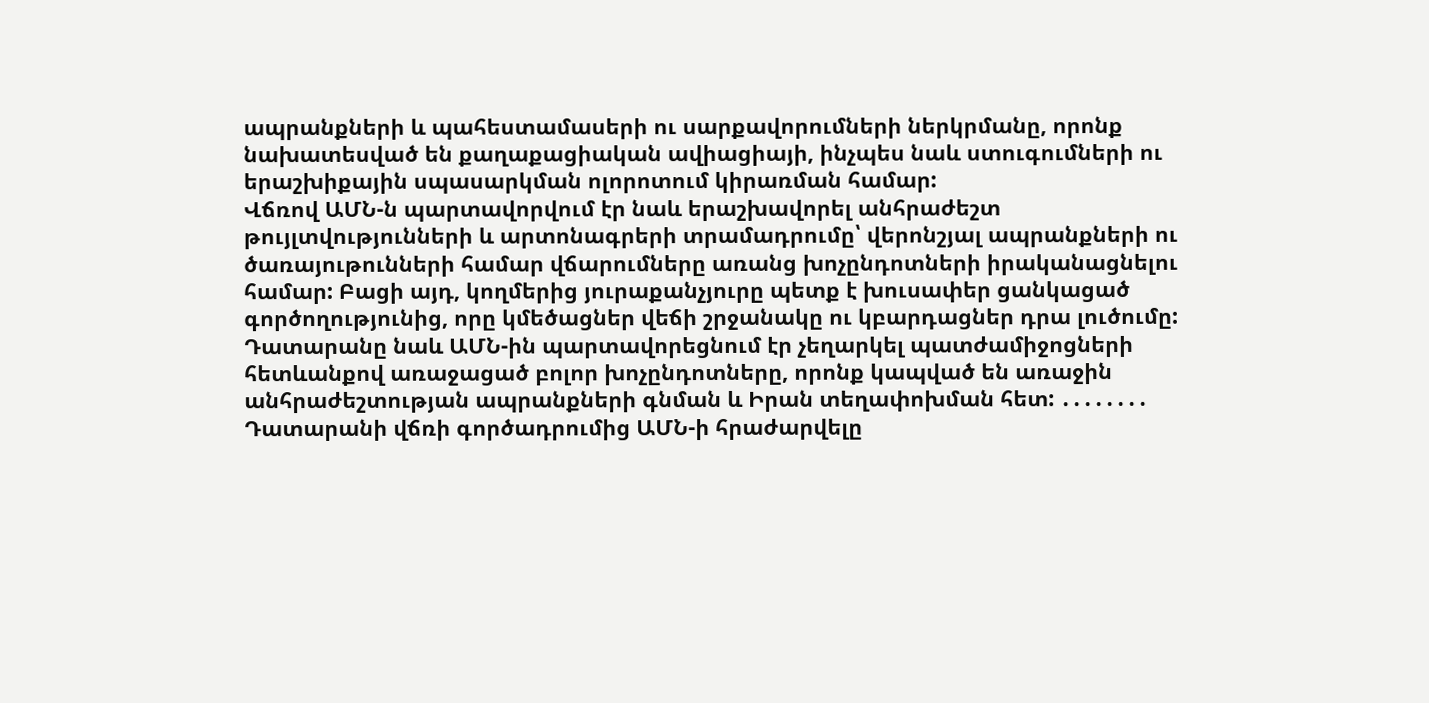ապրանքների և պահեստամասերի ու սարքավորումների ներկրմանը, որոնք նախատեսված են քաղաքացիական ավիացիայի, ինչպես նաև ստուգումների ու երաշխիքային սպասարկման ոլորոտում կիրառման համար:
Վճռով ԱՄՆ-ն պարտավորվում էր նաև երաշխավորել անհրաժեշտ թույլտվությունների և արտոնագրերի տրամադրումը՝ վերոնշյալ ապրանքների ու ծառայութունների համար վճարումները առանց խոչընդոտների իրականացնելու համար: Բացի այդ, կողմերից յուրաքանչյուրը պետք է խուսափեր ցանկացած գործողությունից, որը կմեծացներ վեճի շրջանակը ու կբարդացներ դրա լուծումը: Դատարանը նաև ԱՄՆ-ին պարտավորեցնում էր չեղարկել պատժամիջոցների հետևանքով առաջացած բոլոր խոչընդոտները, որոնք կապված են առաջին անհրաժեշտության ապրանքների գնման և Իրան տեղափոխման հետ: ․․․․․․․․
Դատարանի վճռի գործադրումից ԱՄՆ-ի հրաժարվելը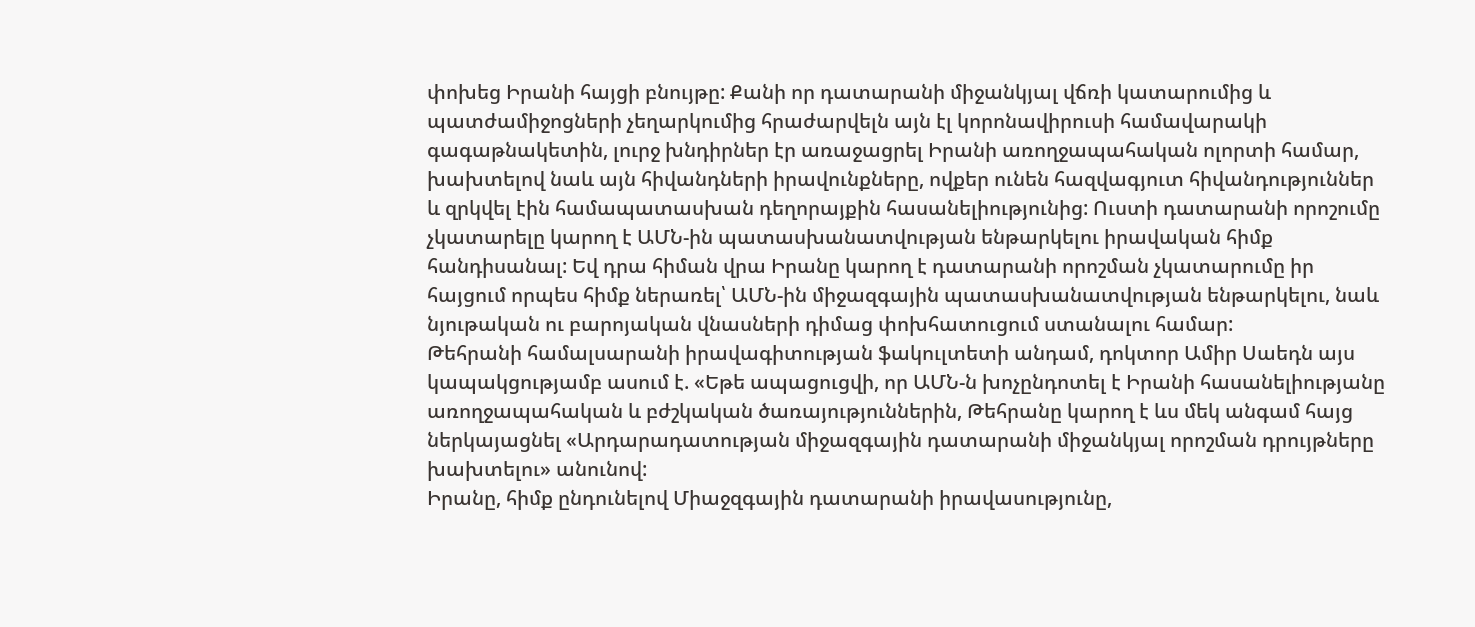փոխեց Իրանի հայցի բնույթը: Քանի որ դատարանի միջանկյալ վճռի կատարումից և պատժամիջոցների չեղարկումից հրաժարվելն այն էլ կորոնավիրուսի համավարակի գագաթնակետին, լուրջ խնդիրներ էր առաջացրել Իրանի առողջապահական ոլորտի համար, խախտելով նաև այն հիվանդների իրավունքները, ովքեր ունեն հազվագյուտ հիվանդություններ և զրկվել էին համապատասխան դեղորայքին հասանելիությունից: Ուստի դատարանի որոշումը չկատարելը կարող է ԱՄՆ-ին պատասխանատվության ենթարկելու իրավական հիմք հանդիսանալ: Եվ դրա հիման վրա Իրանը կարող է դատարանի որոշման չկատարումը իր հայցում որպես հիմք ներառել՝ ԱՄՆ-ին միջազգային պատասխանատվության ենթարկելու, նաև նյութական ու բարոյական վնասների դիմաց փոխհատուցում ստանալու համար:
Թեհրանի համալսարանի իրավագիտության ֆակուլտետի անդամ, դոկտոր Ամիր Սաեդն այս կապակցությամբ ասում է. «Եթե ապացուցվի, որ ԱՄՆ-ն խոչընդոտել է Իրանի հասանելիությանը առողջապահական և բժշկական ծառայություններին, Թեհրանը կարող է ևս մեկ անգամ հայց ներկայացնել «Արդարադատության միջազգային դատարանի միջանկյալ որոշման դրույթները խախտելու» անունով:
Իրանը, հիմք ընդունելով Միաջզգային դատարանի իրավասությունը,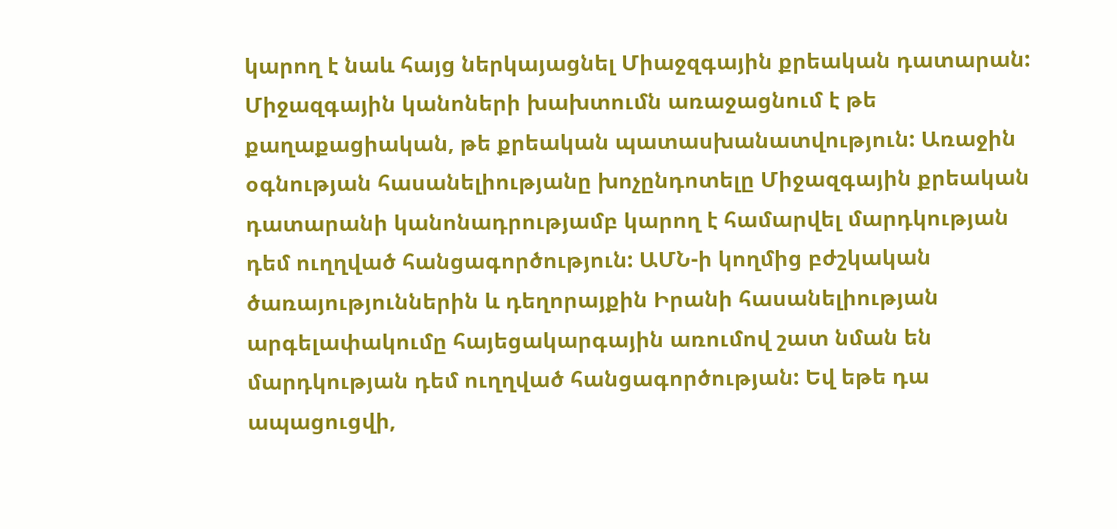կարող է նաև հայց ներկայացնել Միաջզգային քրեական դատարան: Միջազգային կանոների խախտումն առաջացնում է թե քաղաքացիական, թե քրեական պատասխանատվություն: Առաջին օգնության հասանելիությանը խոչընդոտելը Միջազգային քրեական դատարանի կանոնադրությամբ կարող է համարվել մարդկության դեմ ուղղված հանցագործություն: ԱՄՆ-ի կողմից բժշկական ծառայություններին և դեղորայքին Իրանի հասանելիության արգելափակումը հայեցակարգային առումով շատ նման են մարդկության դեմ ուղղված հանցագործության: Եվ եթե դա ապացուցվի,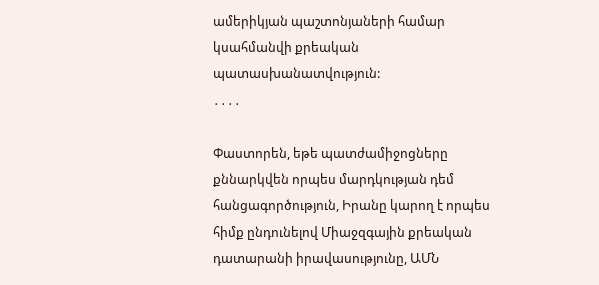ամերիկյան պաշտոնյաների համար կսահմանվի քրեական պատասխանատվություն:
․․․․

Փաստորեն, եթե պատժամիջոցները քննարկվեն որպես մարդկության դեմ հանցագործություն, Իրանը կարող է որպես հիմք ընդունելով Միաջզգային քրեական դատարանի իրավասությունը, ԱՄՆ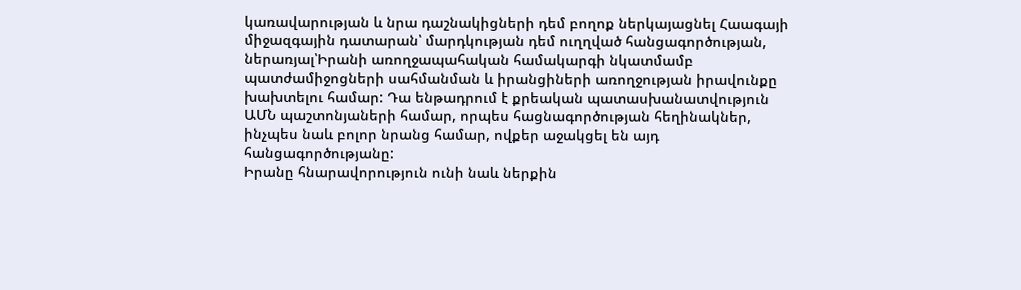կառավարության և նրա դաշնակիցների դեմ բողոք ներկայացնել Հաագայի միջազգային դատարան՝ մարդկության դեմ ուղղված հանցագործության, ներառյալ՝Իրանի առողջապահական համակարգի նկատմամբ պատժամիջոցների սահմանման և իրանցիների առողջության իրավունքը խախտելու համար: Դա ենթադրում է քրեական պատասխանատվություն ԱՄՆ պաշտոնյաների համար, որպես հացնագործության հեղինակներ, ինչպես նաև բոլոր նրանց համար, ովքեր աջակցել են այդ հանցագործությանը:
Իրանը հնարավորություն ունի նաև ներքին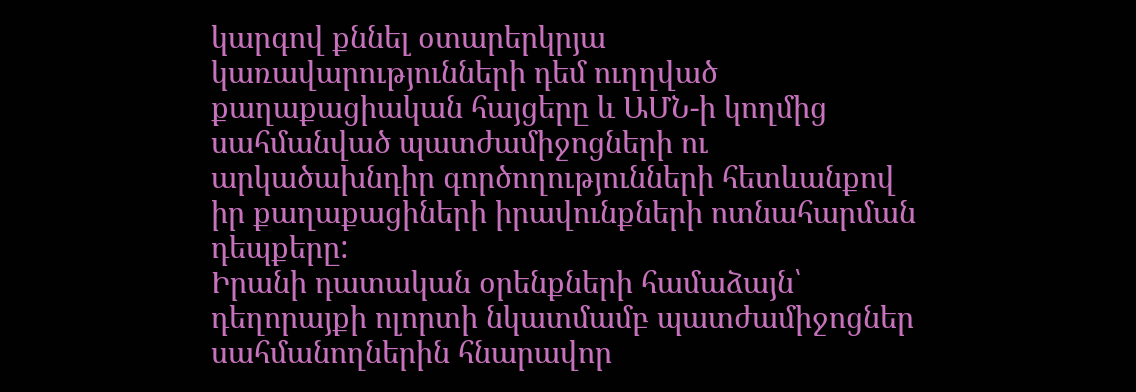կարգով քննել օտարերկրյա կառավարությունների դեմ ուղղված քաղաքացիական հայցերը և ԱՄՆ-ի կողմից սահմանված պատժամիջոցների ու արկածախնդիր գործողությունների հետևանքով իր քաղաքացիների իրավունքների ոտնահարման դեպքերը:
Իրանի դատական օրենքների համաձայն՝ դեղորայքի ոլորտի նկատմամբ պատժամիջոցներ սահմանողներին հնարավոր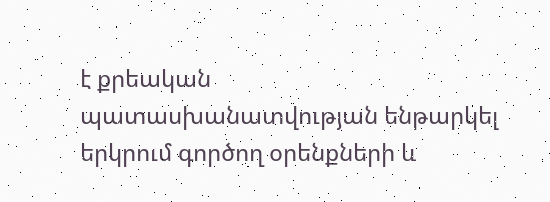է քրեական պատասխանատվության ենթարկել երկրում գործող օրենքների և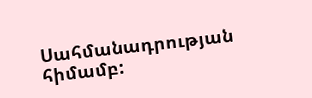Սահմանադրության հիմամբ: